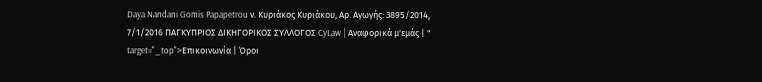Daya Nandani Gomis Papapetrou ν. Κυριάκος Κυριάκου, Αρ. Αγωγής: 3895/2014, 7/1/2016 ΠΑΓΚΥΠΡΙΟΣ ΔΙΚΗΓΟΡΙΚΟΣ ΣΥΛΛΟΓΟΣ CyLaw | Αναφορικά μ'εμάς | " target="_top">Επικοινωνία | Όροι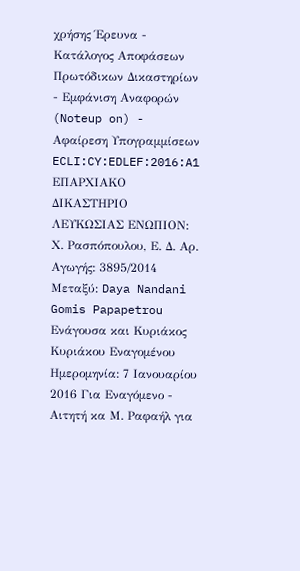χρήσης Έρευνα - Κατάλογος Αποφάσεων Πρωτόδικων Δικαστηρίων - Εμφάνιση Αναφορών (Noteup on) - Αφαίρεση Υπογραμμίσεων ECLI:CY:EDLEF:2016:A1 ΕΠΑΡΧΙΑΚΟ ΔΙΚΑΣΤΗΡΙΟ ΛΕΥΚΩΣΙΑΣ ΕΝΩΠΙΟΝ: Χ. Ρασπόπουλου, Ε. Δ. Αρ. Αγωγής: 3895/2014 Μεταξύ: Daya Nandani Gomis Papapetrou Ενάγουσα και Κυριάκος Κυριάκου Εναγομένου Ημερομηνία: 7 Ιανουαρίου 2016 Για Εναγόμενο - Αιτητή κα Μ. Ραφαήλ για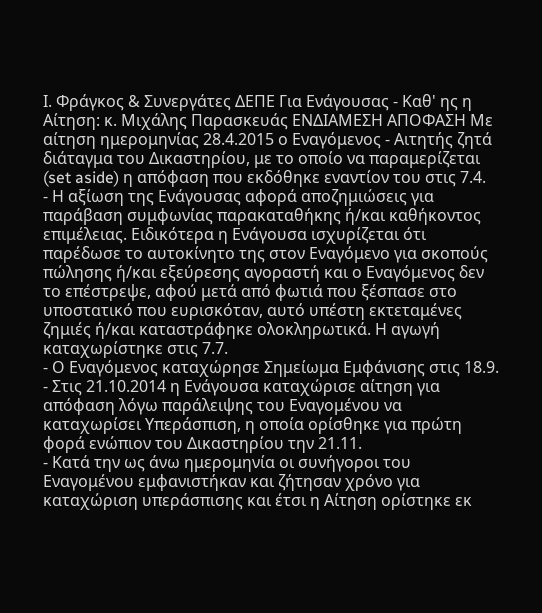Ι. Φράγκος & Συνεργάτες ΔΕΠΕ Για Ενάγουσας - Καθ' ης η Αίτηση: κ. Μιχάλης Παρασκευάς ΕΝΔΙΑΜΕΣΗ ΑΠΟΦΑΣΗ Με αίτηση ημερομηνίας 28.4.2015 ο Εναγόμενος - Αιτητής ζητά διάταγμα του Δικαστηρίου, με το οποίο να παραμερίζεται (set aside) η απόφαση που εκδόθηκε εναντίον του στις 7.4.
- Η αξίωση της Ενάγουσας αφορά αποζημιώσεις για παράβαση συμφωνίας παρακαταθήκης ή/και καθήκοντος επιμέλειας. Ειδικότερα η Ενάγουσα ισχυρίζεται ότι παρέδωσε το αυτοκίνητο της στον Εναγόμενο για σκοπούς πώλησης ή/και εξεύρεσης αγοραστή και ο Εναγόμενος δεν το επέστρεψε, αφού μετά από φωτιά που ξέσπασε στο υποστατικό που ευρισκόταν, αυτό υπέστη εκτεταμένες ζημιές ή/και καταστράφηκε ολοκληρωτικά. Η αγωγή καταχωρίστηκε στις 7.7.
- Ο Εναγόμενος καταχώρησε Σημείωμα Εμφάνισης στις 18.9.
- Στις 21.10.2014 η Ενάγουσα καταχώρισε αίτηση για απόφαση λόγω παράλειψης του Εναγομένου να καταχωρίσει Υπεράσπιση, η οποία ορίσθηκε για πρώτη φορά ενώπιον του Δικαστηρίου την 21.11.
- Κατά την ως άνω ημερομηνία οι συνήγοροι του Εναγομένου εμφανιστήκαν και ζήτησαν χρόνο για καταχώριση υπεράσπισης και έτσι η Αίτηση ορίστηκε εκ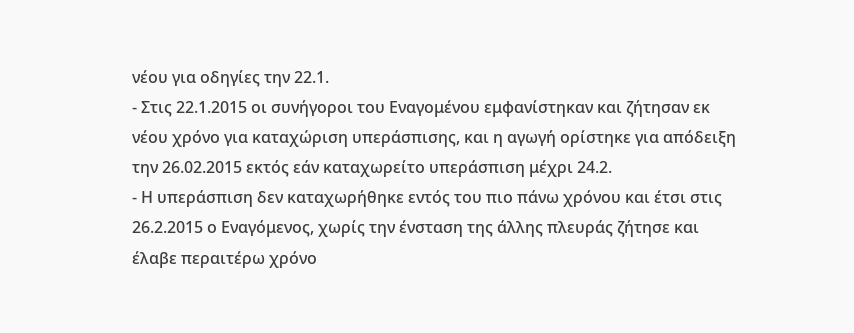νέου για οδηγίες την 22.1.
- Στις 22.1.2015 οι συνήγοροι του Εναγομένου εμφανίστηκαν και ζήτησαν εκ νέου χρόνο για καταχώριση υπεράσπισης, και η αγωγή ορίστηκε για απόδειξη την 26.02.2015 εκτός εάν καταχωρείτο υπεράσπιση μέχρι 24.2.
- Η υπεράσπιση δεν καταχωρήθηκε εντός του πιο πάνω χρόνου και έτσι στις 26.2.2015 ο Εναγόμενος, χωρίς την ένσταση της άλλης πλευράς ζήτησε και έλαβε περαιτέρω χρόνο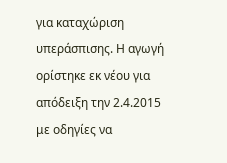για καταχώριση υπεράσπισης. Η αγωγή ορίστηκε εκ νέου για απόδειξη την 2.4.2015 με οδηγίες να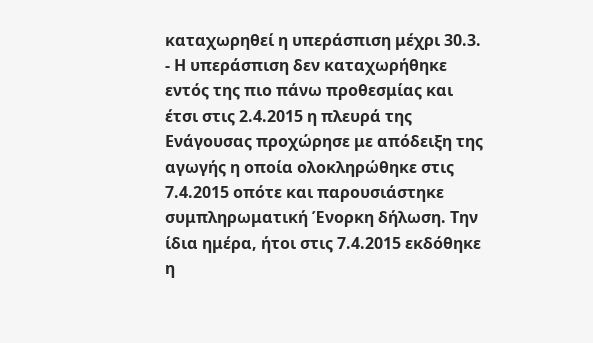καταχωρηθεί η υπεράσπιση μέχρι 30.3.
- Η υπεράσπιση δεν καταχωρήθηκε εντός της πιο πάνω προθεσμίας και έτσι στις 2.4.2015 η πλευρά της Ενάγουσας προχώρησε με απόδειξη της αγωγής η οποία ολοκληρώθηκε στις 7.4.2015 οπότε και παρουσιάστηκε συμπληρωματική Ένορκη δήλωση. Την ίδια ημέρα, ήτοι στις 7.4.2015 εκδόθηκε η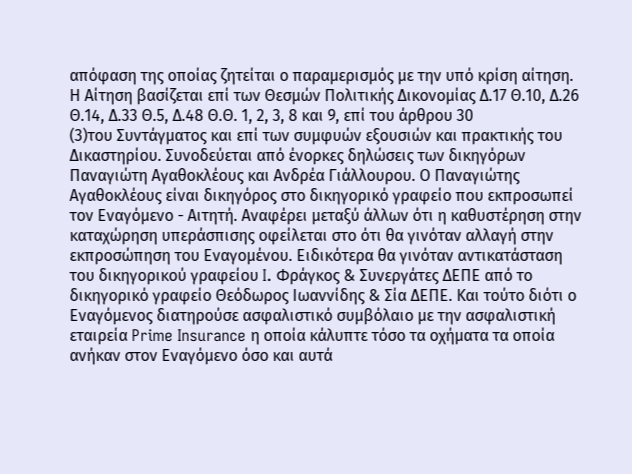απόφαση της οποίας ζητείται ο παραμερισμός με την υπό κρίση αίτηση. Η Αίτηση βασίζεται επί των Θεσμών Πολιτικής Δικονομίας Δ.17 Θ.10, Δ.26 Θ.14, Δ.33 Θ.5, Δ.48 Θ.Θ. 1, 2, 3, 8 και 9, επί του άρθρου 30
(3)του Συντάγματος και επί των συμφυών εξουσιών και πρακτικής του Δικαστηρίου. Συνοδεύεται από ένορκες δηλώσεις των δικηγόρων Παναγιώτη Αγαθοκλέους και Ανδρέα Γιάλλουρου. Ο Παναγιώτης Αγαθοκλέους είναι δικηγόρος στο δικηγορικό γραφείο που εκπροσωπεί τον Εναγόμενο - Αιτητή. Αναφέρει μεταξύ άλλων ότι η καθυστέρηση στην καταχώρηση υπεράσπισης οφείλεται στο ότι θα γινόταν αλλαγή στην εκπροσώπηση του Εναγομένου. Ειδικότερα θα γινόταν αντικατάσταση του δικηγορικού γραφείου I. Φράγκος & Συνεργάτες ΔΕΠΕ από το δικηγορικό γραφείο Θεόδωρος Ιωαννίδης & Σία ΔΕΠΕ. Και τούτο διότι ο Εναγόμενος διατηρούσε ασφαλιστικό συμβόλαιο με την ασφαλιστική εταιρεία Prime Insurance η οποία κάλυπτε τόσο τα οχήματα τα οποία ανήκαν στον Εναγόμενο όσο και αυτά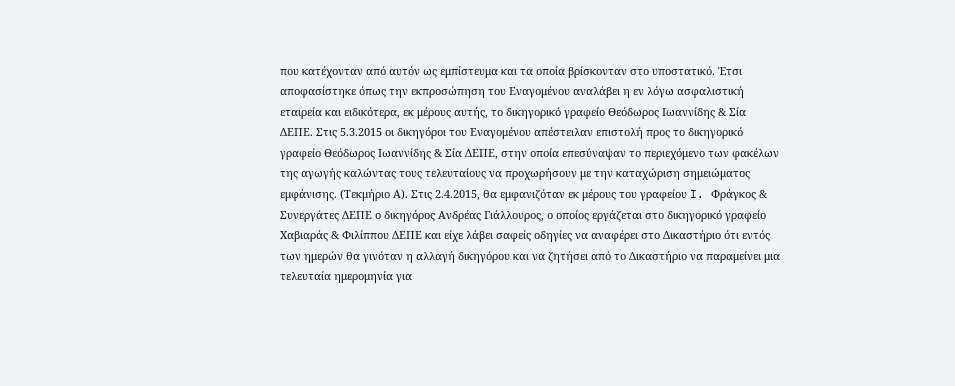που κατέχονταν από αυτόν ως εμπίστευμα και τα οποία βρίσκονταν στο υποστατικό. Έτσι αποφασίστηκε όπως την εκπροσώπηση του Εναγομένου αναλάβει η εν λόγω ασφαλιστική εταιρεία και ειδικότερα, εκ μέρους αυτής, το δικηγορικό γραφείο Θεόδωρος Ιωαννίδης & Σία ΔΕΠΕ. Στις 5.3.2015 οι δικηγόροι του Εναγομένου απέστειλαν επιστολή προς το δικηγορικό γραφείο Θεόδωρος Ιωαννίδης & Σία ΔΕΠΕ, στην οποία επεσύναψαν το περιεχόμενο των φακέλων της αγωγής καλώντας τους τελευταίους να προχωρήσουν με την καταχώριση σημειώματος εμφάνισης. (Τεκμήριο Α). Στις 2.4.2015, θα εμφανιζόταν εκ μέρους του γραφείου I. Φράγκος & Συνεργάτες ΔΕΠΕ ο δικηγόρος Ανδρέας Γιάλλουρος, ο οποίος εργάζεται στο δικηγορικό γραφείο Χαβιαράς & Φιλίππου ΔΕΠΕ και είχε λάβει σαφείς οδηγίες να αναφέρει στο Δικαστήριο ότι εντός των ημερών θα γινόταν η αλλαγή δικηγόρου και να ζητήσει από το Δικαστήριο να παραμείνει μια τελευταία ημερομηνία για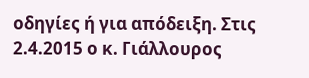οδηγίες ή για απόδειξη. Στις 2.4.2015 ο κ. Γιάλλουρος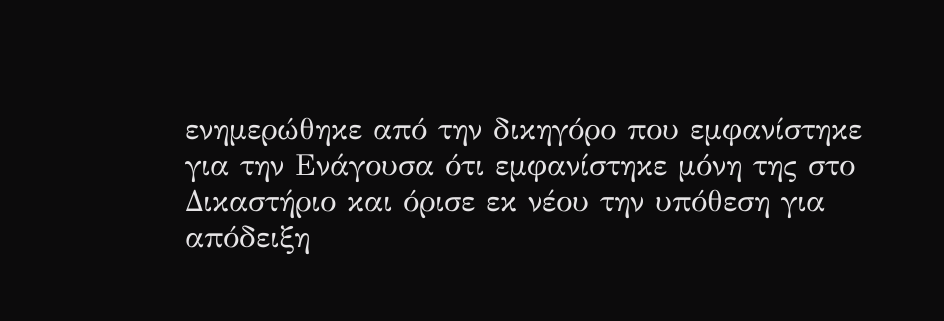ενημερώθηκε από την δικηγόρο που εμφανίστηκε για την Ενάγουσα ότι εμφανίστηκε μόνη της στο Δικαστήριο και όρισε εκ νέου την υπόθεση για απόδειξη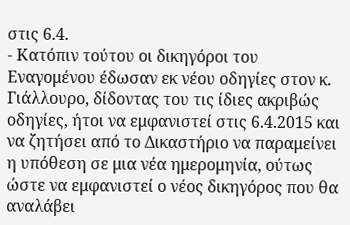στις 6.4.
- Κατόπιν τούτου οι δικηγόροι του Εναγομένου έδωσαν εκ νέου οδηγίες στον κ. Γιάλλουρο, δίδοντας του τις ίδιες ακριβώς οδηγίες, ήτοι να εμφανιστεί στις 6.4.2015 και να ζητήσει από το Δικαστήριο να παραμείνει η υπόθεση σε μια νέα ημερομηνία, ούτως ώστε να εμφανιστεί ο νέος δικηγόρος που θα αναλάβει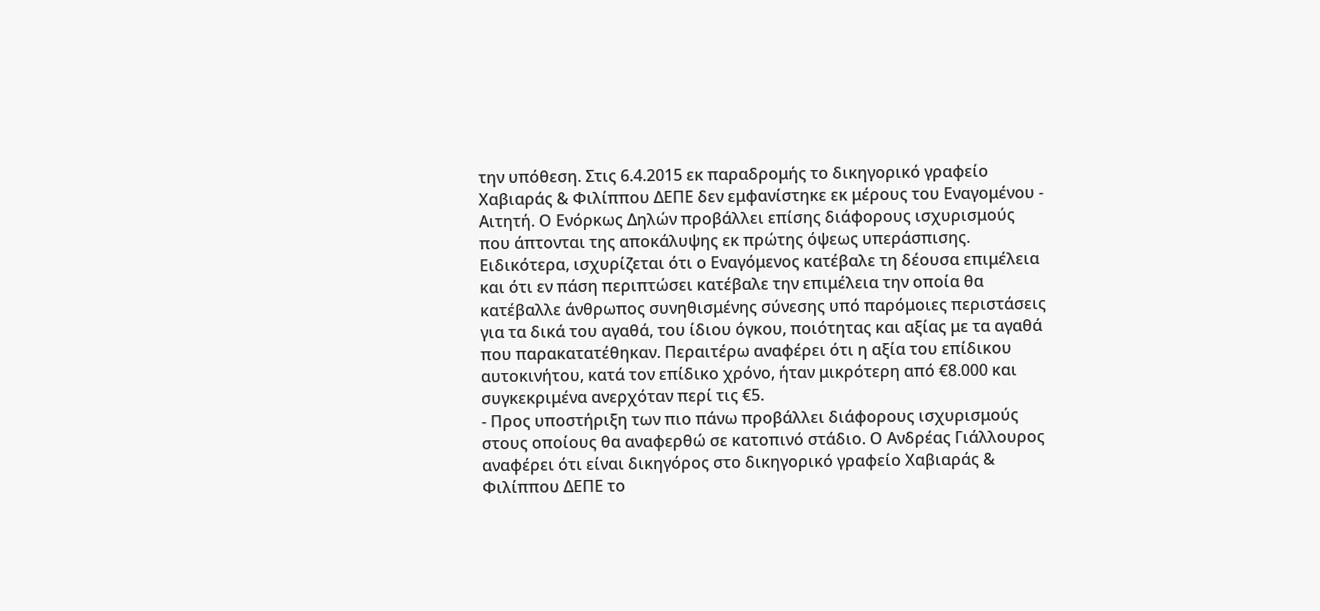την υπόθεση. Στις 6.4.2015 εκ παραδρομής το δικηγορικό γραφείο Χαβιαράς & Φιλίππου ΔΕΠΕ δεν εμφανίστηκε εκ μέρους του Εναγομένου - Αιτητή. Ο Ενόρκως Δηλών προβάλλει επίσης διάφορους ισχυρισμούς που άπτονται της αποκάλυψης εκ πρώτης όψεως υπεράσπισης. Ειδικότερα, ισχυρίζεται ότι ο Εναγόμενος κατέβαλε τη δέουσα επιμέλεια και ότι εν πάση περιπτώσει κατέβαλε την επιμέλεια την οποία θα κατέβαλλε άνθρωπος συνηθισμένης σύνεσης υπό παρόμοιες περιστάσεις για τα δικά του αγαθά, του ίδιου όγκου, ποιότητας και αξίας με τα αγαθά που παρακατατέθηκαν. Περαιτέρω αναφέρει ότι η αξία του επίδικου αυτοκινήτου, κατά τον επίδικο χρόνο, ήταν μικρότερη από €8.000 και συγκεκριμένα ανερχόταν περί τις €5.
- Προς υποστήριξη των πιο πάνω προβάλλει διάφορους ισχυρισμούς στους οποίους θα αναφερθώ σε κατοπινό στάδιο. Ο Ανδρέας Γιάλλουρος αναφέρει ότι είναι δικηγόρος στο δικηγορικό γραφείο Χαβιαράς & Φιλίππου ΔΕΠΕ το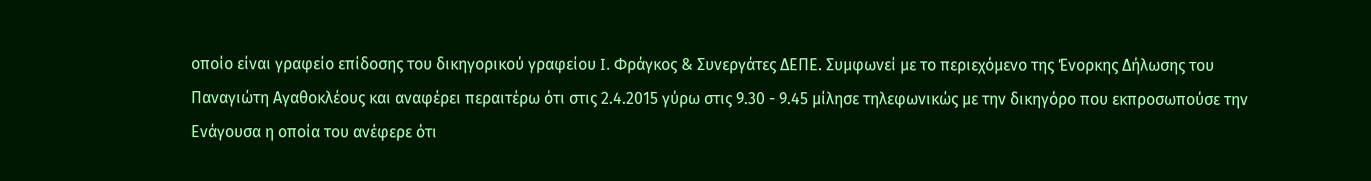οποίο είναι γραφείο επίδοσης του δικηγορικού γραφείου I. Φράγκος & Συνεργάτες ΔΕΠΕ. Συμφωνεί με το περιεχόμενο της Ένορκης Δήλωσης του Παναγιώτη Αγαθοκλέους και αναφέρει περαιτέρω ότι στις 2.4.2015 γύρω στις 9.30 - 9.45 μίλησε τηλεφωνικώς με την δικηγόρο που εκπροσωπούσε την Ενάγουσα η οποία του ανέφερε ότι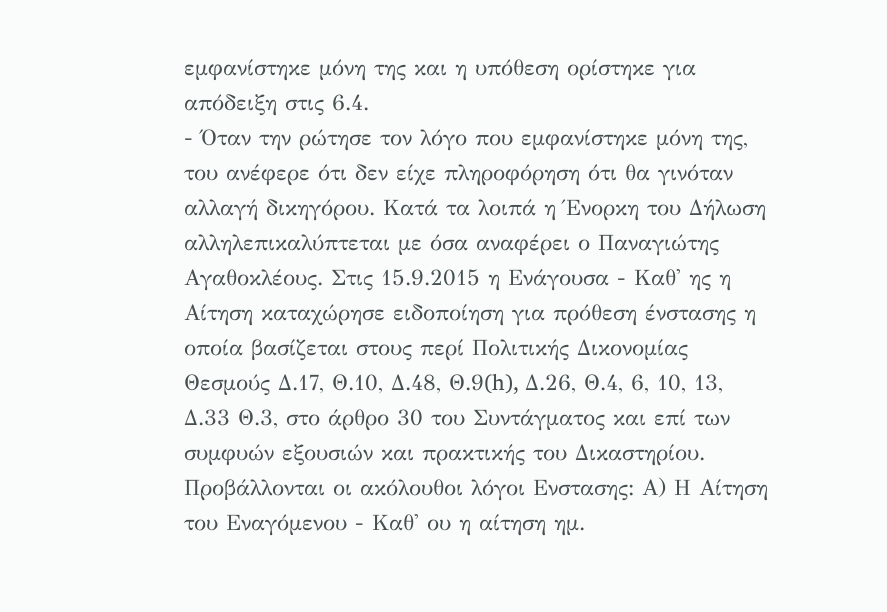εμφανίστηκε μόνη της και η υπόθεση ορίστηκε για απόδειξη στις 6.4.
- Όταν την ρώτησε τον λόγο που εμφανίστηκε μόνη της, του ανέφερε ότι δεν είχε πληροφόρηση ότι θα γινόταν αλλαγή δικηγόρου. Κατά τα λοιπά η Ένορκη του Δήλωση αλληλεπικαλύπτεται με όσα αναφέρει ο Παναγιώτης Αγαθοκλέους. Στις 15.9.2015 η Ενάγουσα - Καθ' ης η Αίτηση καταχώρησε ειδοποίηση για πρόθεση ένστασης η οποία βασίζεται στους περί Πολιτικής Δικονομίας Θεσμούς Δ.17, Θ.10, Δ.48, Θ.9(h), Δ.26, Θ.4, 6, 10, 13, Δ.33 Θ.3, στο άρθρο 30 του Συντάγματος και επί των συμφυών εξουσιών και πρακτικής του Δικαστηρίου. Προβάλλονται οι ακόλουθοι λόγοι Ενστασης: Α) Η Αίτηση του Εναγόμενου - Καθ' ου η αίτηση ημ.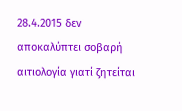28.4.2015 δεν αποκαλύπτει σοβαρή αιτιολογία γιατί ζητείται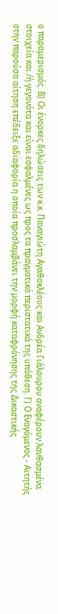ο παραμερισμός. Β) Οι ένορκες δηλώσεις των κ.κ. Παναγιώτη Αγαθοκλέους και Ανδρέα Γιάλουρου αναφέρουν λανθασμένα στοιχεία και /ή γεγονότα και είναι εσφαλμένες ως προς τα πραγματικά περιστατικά της υπόθεση. Γ) Ο Εναγόμενος - Αιτητής στην παρούσα αίτηση επέδειξε αδιαφορία η οποία προσλαμβάνει την μορφή καταφρόνησης της Δικαστικής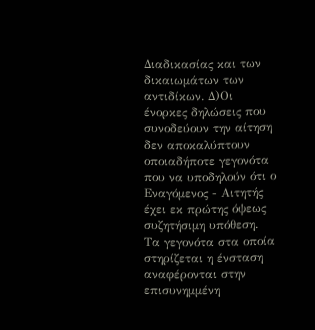Διαδικασίας και των δικαιωμάτων των αντιδίκων. Δ)Οι ένορκες δηλώσεις που συνοδεύουν την αίτηση δεν αποκαλύπτουν οποιαδήποτε γεγονότα που να υποδηλούν ότι ο Εναγόμενος - Αιτητής έχει εκ πρώτης όψεως συζητήσιμη υπόθεση. Τα γεγονότα στα οποία στηρίζεται η ένσταση αναφέρονται στην επισυνημμένη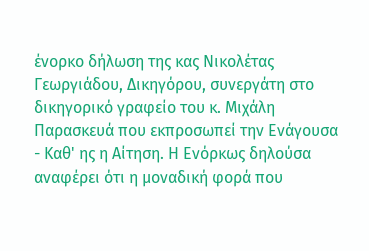ένορκο δήλωση της κας Νικολέτας Γεωργιάδου, Δικηγόρου, συνεργάτη στο δικηγορικό γραφείο του κ. Μιχάλη Παρασκευά που εκπροσωπεί την Ενάγουσα - Καθ' ης η Αίτηση. Η Ενόρκως δηλούσα αναφέρει ότι η μοναδική φορά που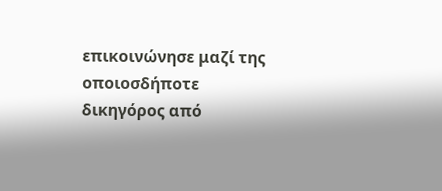επικοινώνησε μαζί της οποιοσδήποτε δικηγόρος από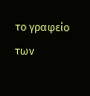το γραφείο των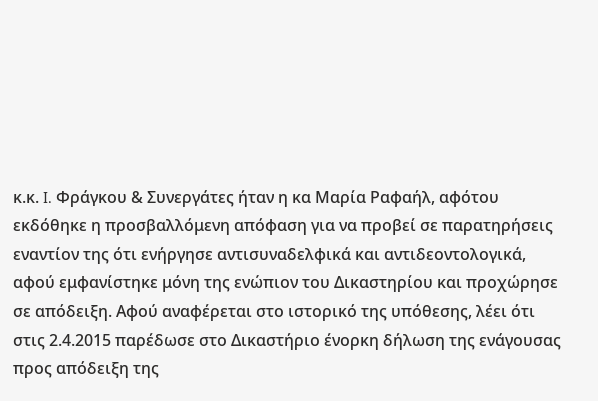κ.κ. I. Φράγκου & Συνεργάτες ήταν η κα Μαρία Ραφαήλ, αφότου εκδόθηκε η προσβαλλόμενη απόφαση για να προβεί σε παρατηρήσεις εναντίον της ότι ενήργησε αντισυναδελφικά και αντιδεοντολογικά, αφού εμφανίστηκε μόνη της ενώπιον του Δικαστηρίου και προχώρησε σε απόδειξη. Αφού αναφέρεται στο ιστορικό της υπόθεσης, λέει ότι στις 2.4.2015 παρέδωσε στο Δικαστήριο ένορκη δήλωση της ενάγουσας προς απόδειξη της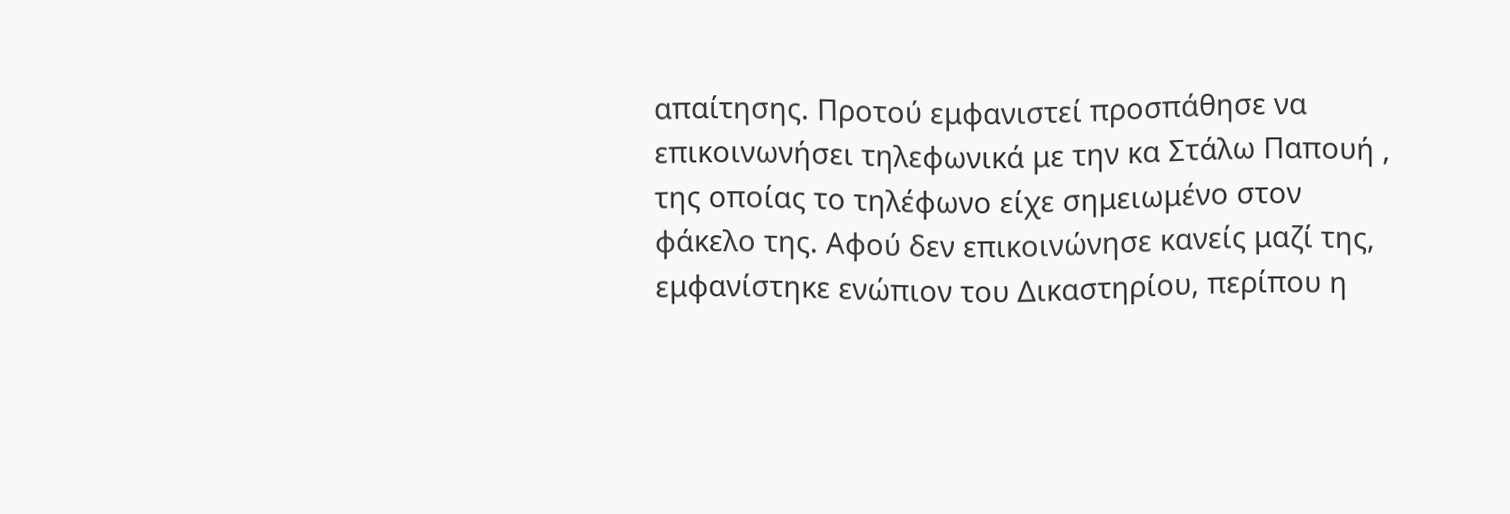απαίτησης. Προτού εμφανιστεί προσπάθησε να επικοινωνήσει τηλεφωνικά με την κα Στάλω Παπουή , της οποίας το τηλέφωνο είχε σημειωμένο στον φάκελο της. Αφού δεν επικοινώνησε κανείς μαζί της, εμφανίστηκε ενώπιον του Δικαστηρίου, περίπου η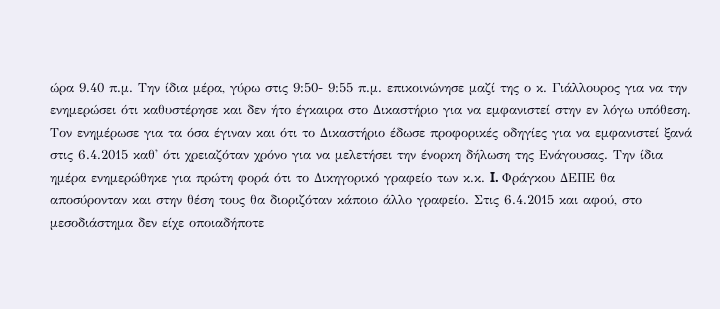ώρα 9.40 π.μ. Την ίδια μέρα, γύρω στις 9:50- 9:55 π.μ. επικοινώνησε μαζί της ο κ. Γιάλλουρος για να την ενημερώσει ότι καθυστέρησε και δεν ήτο έγκαιρα στο Δικαστήριο για να εμφανιστεί στην εν λόγω υπόθεση. Τον ενημέρωσε για τα όσα έγιναν και ότι το Δικαστήριο έδωσε προφορικές οδηγίες για να εμφανιστεί ξανά στις 6.4.2015 καθ' ότι χρειαζόταν χρόνο για να μελετήσει την ένορκη δήλωση της Ενάγουσας. Την ίδια ημέρα ενημερώθηκε για πρώτη φορά ότι το Δικηγορικό γραφείο των κ.κ. I. Φράγκου ΔΕΠΕ θα αποσύρονταν και στην θέση τους θα διοριζόταν κάποιο άλλο γραφείο. Στις 6.4.2015 και αφού, στο μεσοδιάστημα δεν είχε οποιαδήποτε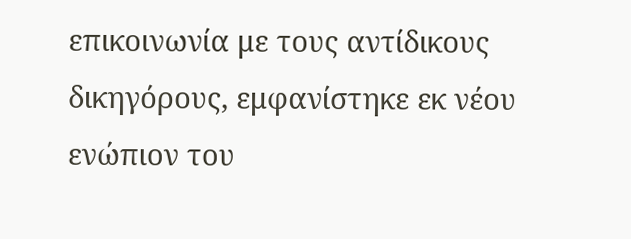επικοινωνία με τους αντίδικους δικηγόρους, εμφανίστηκε εκ νέου ενώπιον του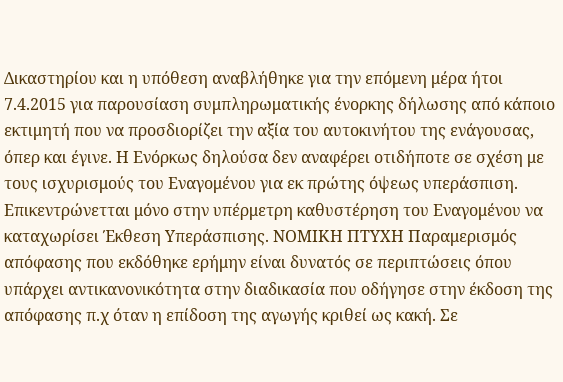Δικαστηρίου και η υπόθεση αναβλήθηκε για την επόμενη μέρα ήτοι 7.4.2015 για παρουσίαση συμπληρωματικής ένορκης δήλωσης από κάποιο εκτιμητή που να προσδιορίζει την αξία του αυτοκινήτου της ενάγουσας, όπερ και έγινε. Η Ενόρκως δηλούσα δεν αναφέρει οτιδήποτε σε σχέση με τους ισχυρισμούς του Εναγομένου για εκ πρώτης όψεως υπεράσπιση. Επικεντρώνετται μόνο στην υπέρμετρη καθυστέρηση του Εναγομένου να καταχωρίσει Έκθεση Υπεράσπισης. ΝΟΜΙΚΗ ΠΤΥΧΗ Παραμερισμός απόφασης που εκδόθηκε ερήμην είναι δυνατός σε περιπτώσεις όπου υπάρχει αντικανονικότητα στην διαδικασία που οδήγησε στην έκδοση της απόφασης π.χ όταν η επίδοση της αγωγής κριθεί ως κακή. Σε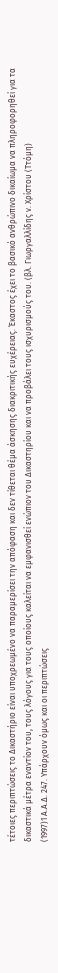τέτοιες περιπτώσεις το Δικαστήριο είναι υποχρεωμένο να παραμερίσει την απόφαση και δεν τίθεται θέμα άσκησης διακριτικής ευχέρειας. Έκαστος έχει το βασικό ανθρώπινο δικαίωμα να πληροφορηθεί για τα δικαστικά μέτρα εναντίον του, τους λόγους για τους οποίους καλείται να εμφανισθεί ενώπιον του Δικαστηρίου και να προβάλει τους ισχυρισμούς του. (βλ. Γιωργαλλίδης ν. Χρίστου (Ττόμη)
(1997)1 Α.Α.Δ. 247. Υπάρχουν όμως και οι περιπτώσεις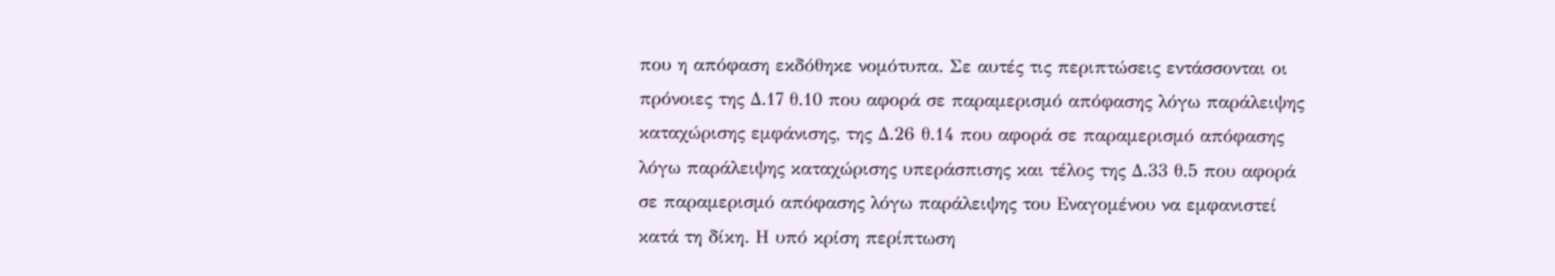που η απόφαση εκδόθηκε νομότυπα. Σε αυτές τις περιπτώσεις εντάσσονται οι πρόνοιες της Δ.17 θ.10 που αφορά σε παραμερισμό απόφασης λόγω παράλειψης καταχώρισης εμφάνισης, της Δ.26 θ.14 που αφορά σε παραμερισμό απόφασης λόγω παράλειψης καταχώρισης υπεράσπισης και τέλος της Δ.33 θ.5 που αφορά σε παραμερισμό απόφασης λόγω παράλειψης του Εναγομένου να εμφανιστεί κατά τη δίκη. Η υπό κρίση περίπτωση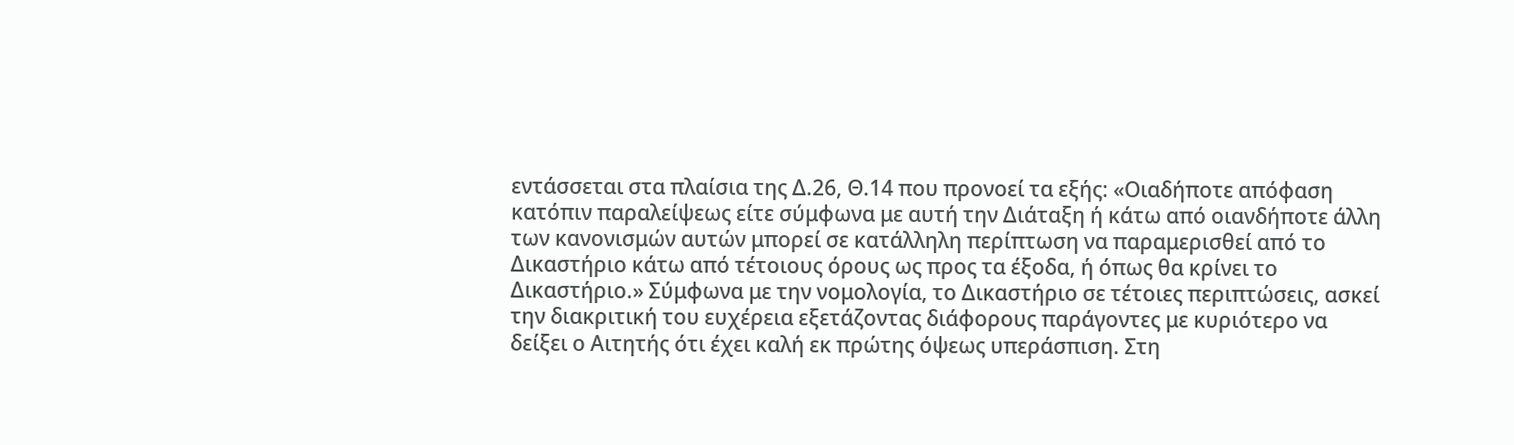εντάσσεται στα πλαίσια της Δ.26, Θ.14 που προνοεί τα εξής: «Οιαδήποτε απόφαση κατόπιν παραλείψεως είτε σύμφωνα με αυτή την Διάταξη ή κάτω από οιανδήποτε άλλη των κανονισμών αυτών μπορεί σε κατάλληλη περίπτωση να παραμερισθεί από το Δικαστήριο κάτω από τέτοιους όρους ως προς τα έξοδα, ή όπως θα κρίνει το Δικαστήριο.» Σύμφωνα με την νομολογία, το Δικαστήριο σε τέτοιες περιπτώσεις, ασκεί την διακριτική του ευχέρεια εξετάζοντας διάφορους παράγοντες με κυριότερο να δείξει ο Αιτητής ότι έχει καλή εκ πρώτης όψεως υπεράσπιση. Στη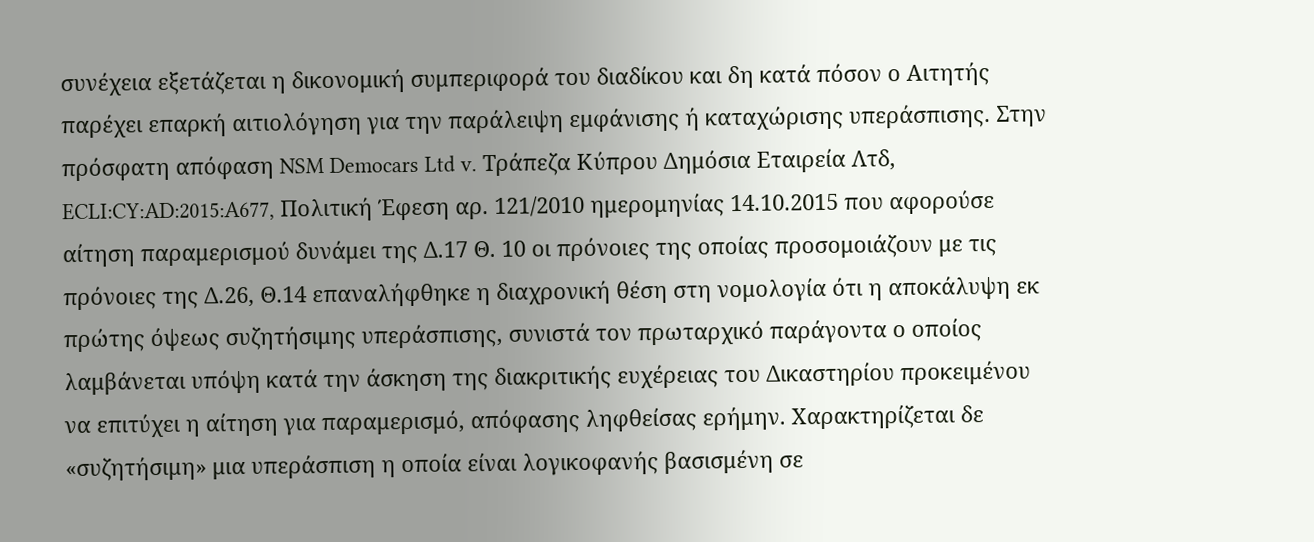συνέχεια εξετάζεται η δικονομική συμπεριφορά του διαδίκου και δη κατά πόσον ο Αιτητής παρέχει επαρκή αιτιολόγηση για την παράλειψη εμφάνισης ή καταχώρισης υπεράσπισης. Στην πρόσφατη απόφαση NSM Democars Ltd v. Τράπεζα Κύπρου Δημόσια Εταιρεία Λτδ, ECLI:CY:AD:2015:A677, Πολιτική Έφεση αρ. 121/2010 ημερομηνίας 14.10.2015 που αφορούσε αίτηση παραμερισμού δυνάμει της Δ.17 Θ. 10 οι πρόνοιες της οποίας προσομοιάζουν με τις πρόνοιες της Δ.26, Θ.14 επαναλήφθηκε η διαχρονική θέση στη νομολογία ότι η αποκάλυψη εκ πρώτης όψεως συζητήσιμης υπεράσπισης, συνιστά τον πρωταρχικό παράγοντα ο οποίος λαμβάνεται υπόψη κατά την άσκηση της διακριτικής ευχέρειας του Δικαστηρίου προκειμένου να επιτύχει η αίτηση για παραμερισμό, απόφασης ληφθείσας ερήμην. Χαρακτηρίζεται δε «συζητήσιμη» μια υπεράσπιση η οποία είναι λογικοφανής βασισμένη σε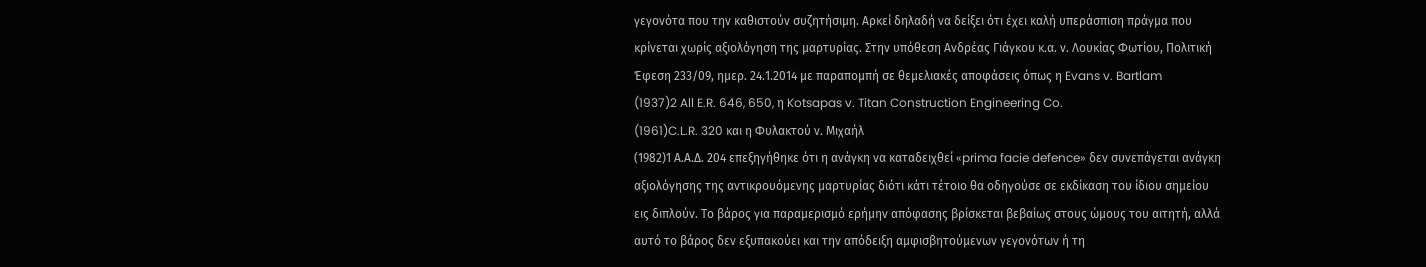γεγονότα που την καθιστούν συζητήσιμη. Αρκεί δηλαδή να δείξει ότι έχει καλή υπεράσπιση πράγμα που κρίνεται χωρίς αξιολόγηση της μαρτυρίας. Στην υπόθεση Ανδρέας Γιάγκου κ.α. ν. Λουκίας Φωτίου, Πολιτική Έφεση 233/09, ημερ. 24.1.2014 με παραπομπή σε θεμελιακές αποφάσεις όπως η Evans v. Bartlam
(1937)2 All E.R. 646, 650, η Kotsapas v. Titan Construction Engineering Co.
(1961)C.L.R. 320 και η Φυλακτού ν. Μιχαήλ
(1982)1 Α.Α.Δ. 204 επεξηγήθηκε ότι η ανάγκη να καταδειχθεί «prima facie defence» δεν συνεπάγεται ανάγκη αξιολόγησης της αντικρουόμενης μαρτυρίας διότι κάτι τέτοιο θα οδηγούσε σε εκδίκαση του ίδιου σημείου εις διπλούν. Το βάρος για παραμερισμό ερήμην απόφασης βρίσκεται βεβαίως στους ώμους του αιτητή, αλλά αυτό το βάρος δεν εξυπακούει και την απόδειξη αμφισβητούμενων γεγονότων ή τη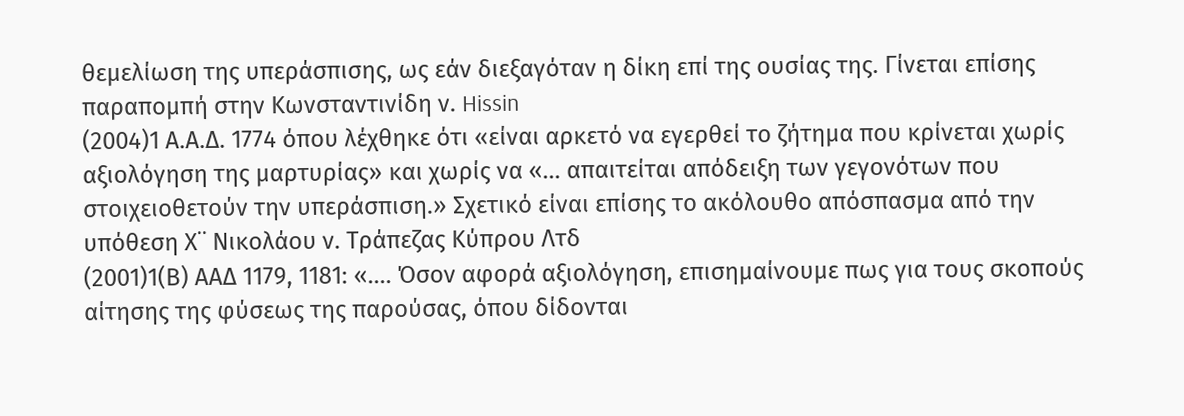θεμελίωση της υπεράσπισης, ως εάν διεξαγόταν η δίκη επί της ουσίας της. Γίνεται επίσης παραπομπή στην Κωνσταντινίδη ν. Hissin
(2004)1 Α.Α.Δ. 1774 όπου λέχθηκε ότι «είναι αρκετό να εγερθεί το ζήτημα που κρίνεται χωρίς αξιολόγηση της μαρτυρίας» και χωρίς να «... απαιτείται απόδειξη των γεγονότων που στοιχειοθετούν την υπεράσπιση.» Σχετικό είναι επίσης το ακόλουθο απόσπασμα από την υπόθεση Χ¨ Νικολάου ν. Τράπεζας Κύπρου Λτδ
(2001)1(Β) ΑΑΔ 1179, 1181: «.... Όσον αφορά αξιολόγηση, επισημαίνουμε πως για τους σκοπούς αίτησης της φύσεως της παρούσας, όπου δίδονται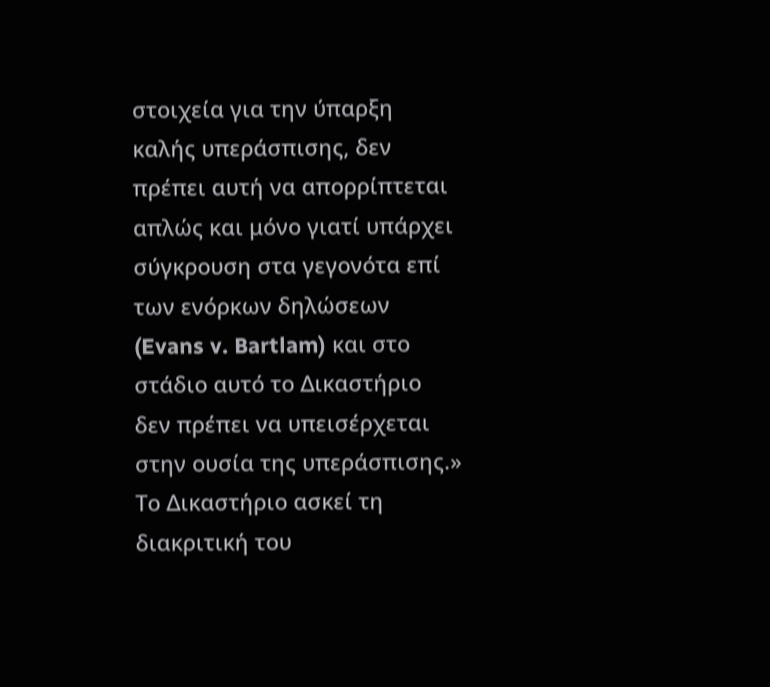στοιχεία για την ύπαρξη καλής υπεράσπισης, δεν πρέπει αυτή να απορρίπτεται απλώς και μόνο γιατί υπάρχει σύγκρουση στα γεγονότα επί των ενόρκων δηλώσεων (Evans v. Bartlam) και στο στάδιο αυτό το Δικαστήριο δεν πρέπει να υπεισέρχεται στην ουσία της υπεράσπισης.» Το Δικαστήριο ασκεί τη διακριτική του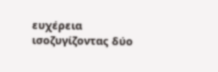ευχέρεια ισοζυγίζοντας δύο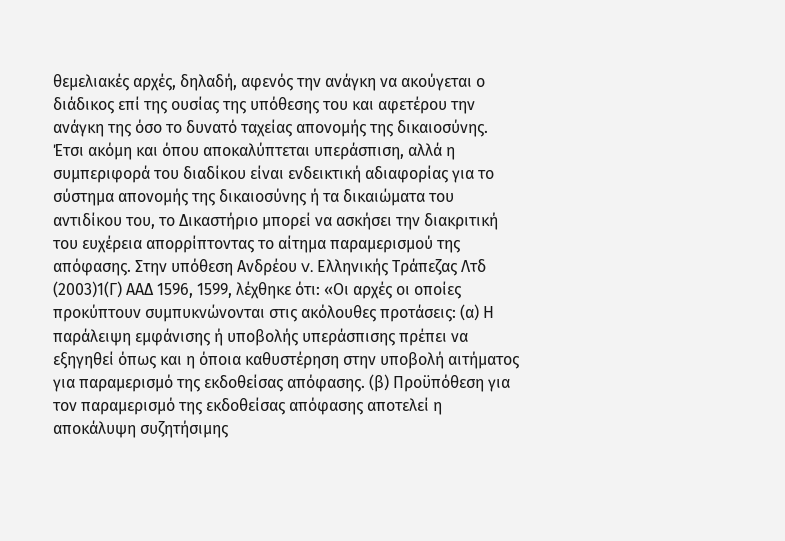θεμελιακές αρχές, δηλαδή, αφενός την ανάγκη να ακούγεται ο διάδικος επί της ουσίας της υπόθεσης του και αφετέρου την ανάγκη της όσο το δυνατό ταχείας απονομής της δικαιοσύνης. Έτσι ακόμη και όπου αποκαλύπτεται υπεράσπιση, αλλά η συμπεριφορά του διαδίκου είναι ενδεικτική αδιαφορίας για το σύστημα απονομής της δικαιοσύνης ή τα δικαιώματα του αντιδίκου του, το Δικαστήριο μπορεί να ασκήσει την διακριτική του ευχέρεια απορρίπτοντας το αίτημα παραμερισμού της απόφασης. Στην υπόθεση Ανδρέου v. Ελληνικής Τράπεζας Λτδ
(2003)1(Γ) ΑΑΔ 1596, 1599, λέχθηκε ότι: «Οι αρχές οι οποίες προκύπτουν συμπυκνώνονται στις ακόλουθες προτάσεις: (α) Η παράλειψη εμφάνισης ή υποβολής υπεράσπισης πρέπει να εξηγηθεί όπως και η όποια καθυστέρηση στην υποβολή αιτήματος για παραμερισμό της εκδοθείσας απόφασης. (β) Προϋπόθεση για τον παραμερισμό της εκδοθείσας απόφασης αποτελεί η αποκάλυψη συζητήσιμης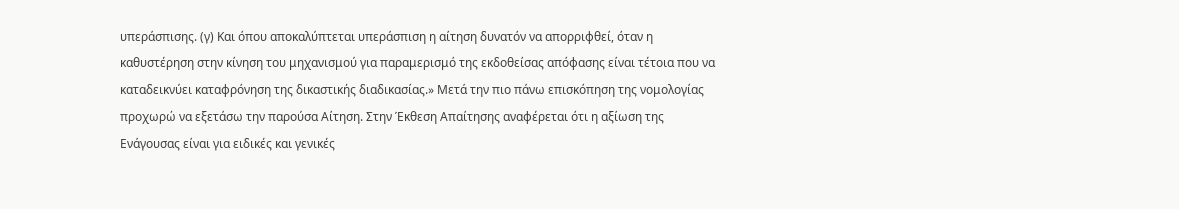υπεράσπισης. (γ) Και όπου αποκαλύπτεται υπεράσπιση η αίτηση δυνατόν να απορριφθεί, όταν η καθυστέρηση στην κίνηση του μηχανισμού για παραμερισμό της εκδοθείσας απόφασης είναι τέτοια που να καταδεικνύει καταφρόνηση της δικαστικής διαδικασίας.» Μετά την πιο πάνω επισκόπηση της νομολογίας προχωρώ να εξετάσω την παρούσα Αίτηση. Στην Έκθεση Απαίτησης αναφέρεται ότι η αξίωση της Ενάγουσας είναι για ειδικές και γενικές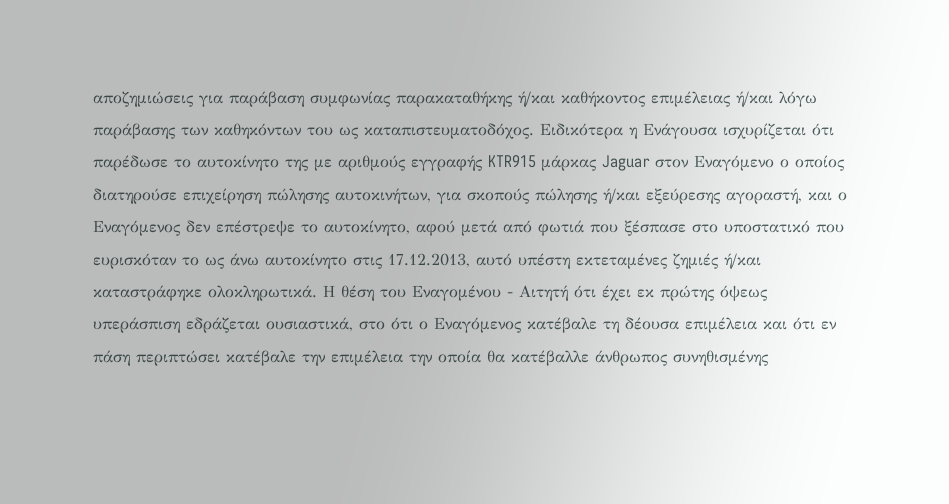αποζημιώσεις για παράβαση συμφωνίας παρακαταθήκης ή/και καθήκοντος επιμέλειας ή/και λόγω παράβασης των καθηκόντων του ως καταπιστευματοδόχος. Ειδικότερα η Ενάγουσα ισχυρίζεται ότι παρέδωσε το αυτοκίνητο της με αριθμούς εγγραφής KTR915 μάρκας Jaguar στον Εναγόμενο ο οποίος διατηρούσε επιχείρηση πώλησης αυτοκινήτων, για σκοπούς πώλησης ή/και εξεύρεσης αγοραστή, και ο Εναγόμενος δεν επέστρεψε το αυτοκίνητο, αφού μετά από φωτιά που ξέσπασε στο υποστατικό που ευρισκόταν το ως άνω αυτοκίνητο στις 17.12.2013, αυτό υπέστη εκτεταμένες ζημιές ή/και καταστράφηκε ολοκληρωτικά. Η θέση του Εναγομένου - Αιτητή ότι έχει εκ πρώτης όψεως υπεράσπιση εδράζεται ουσιαστικά, στο ότι ο Εναγόμενος κατέβαλε τη δέουσα επιμέλεια και ότι εν πάση περιπτώσει κατέβαλε την επιμέλεια την οποία θα κατέβαλλε άνθρωπος συνηθισμένης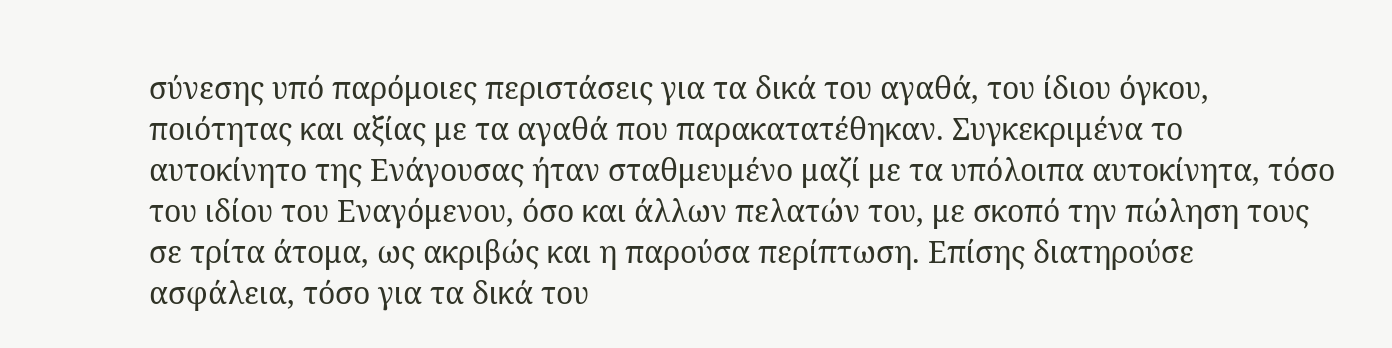σύνεσης υπό παρόμοιες περιστάσεις για τα δικά του αγαθά, του ίδιου όγκου, ποιότητας και αξίας με τα αγαθά που παρακατατέθηκαν. Συγκεκριμένα το αυτοκίνητο της Ενάγουσας ήταν σταθμευμένο μαζί με τα υπόλοιπα αυτοκίνητα, τόσο του ιδίου του Εναγόμενου, όσο και άλλων πελατών του, με σκοπό την πώληση τους σε τρίτα άτομα, ως ακριβώς και η παρούσα περίπτωση. Επίσης διατηρούσε ασφάλεια, τόσο για τα δικά του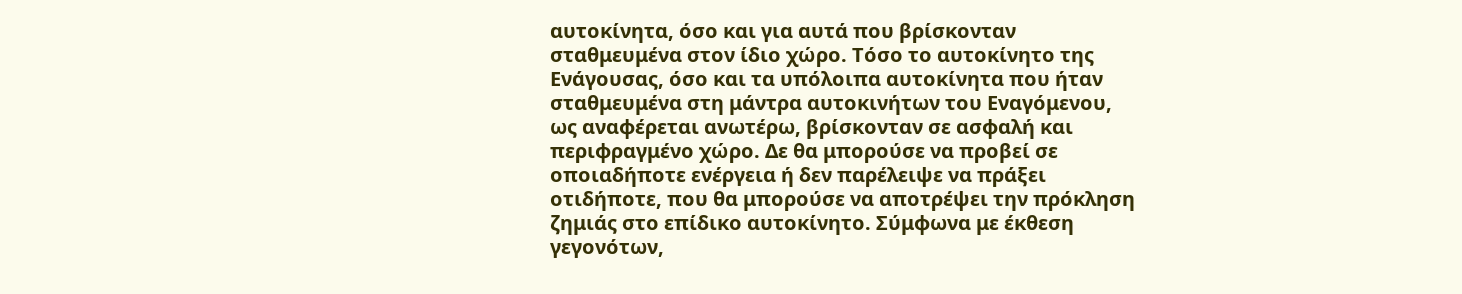αυτοκίνητα, όσο και για αυτά που βρίσκονταν σταθμευμένα στον ίδιο χώρο. Τόσο το αυτοκίνητο της Ενάγουσας, όσο και τα υπόλοιπα αυτοκίνητα που ήταν σταθμευμένα στη μάντρα αυτοκινήτων του Εναγόμενου, ως αναφέρεται ανωτέρω, βρίσκονταν σε ασφαλή και περιφραγμένο χώρο. Δε θα μπορούσε να προβεί σε οποιαδήποτε ενέργεια ή δεν παρέλειψε να πράξει οτιδήποτε, που θα μπορούσε να αποτρέψει την πρόκληση ζημιάς στο επίδικο αυτοκίνητο. Σύμφωνα με έκθεση γεγονότων,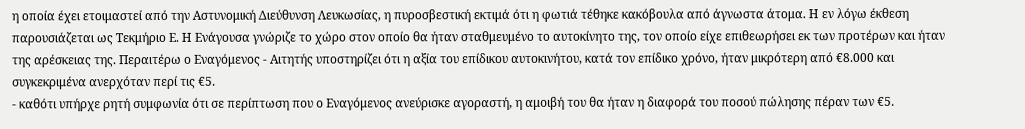η οποία έχει ετοιμαστεί από την Αστυνομική Διεύθυνση Λευκωσίας, η πυροσβεστική εκτιμά ότι η φωτιά τέθηκε κακόβουλα από άγνωστα άτομα. Η εν λόγω έκθεση παρουσιάζεται ως Τεκμήριο Ε. Η Ενάγουσα γνώριζε το χώρο στον οποίο θα ήταν σταθμευμένο το αυτοκίνητο της, τον οποίο είχε επιθεωρήσει εκ των προτέρων και ήταν της αρέσκειας της. Περαιτέρω ο Εναγόμενος - Αιτητής υποστηρίζει ότι η αξία του επίδικου αυτοκινήτου, κατά τον επίδικο χρόνο, ήταν μικρότερη από €8.000 και συγκεκριμένα ανερχόταν περί τις €5.
- καθότι υπήρχε ρητή συμφωνία ότι σε περίπτωση που ο Εναγόμενος ανεύρισκε αγοραστή, η αμοιβή του θα ήταν η διαφορά του ποσού πώλησης πέραν των €5.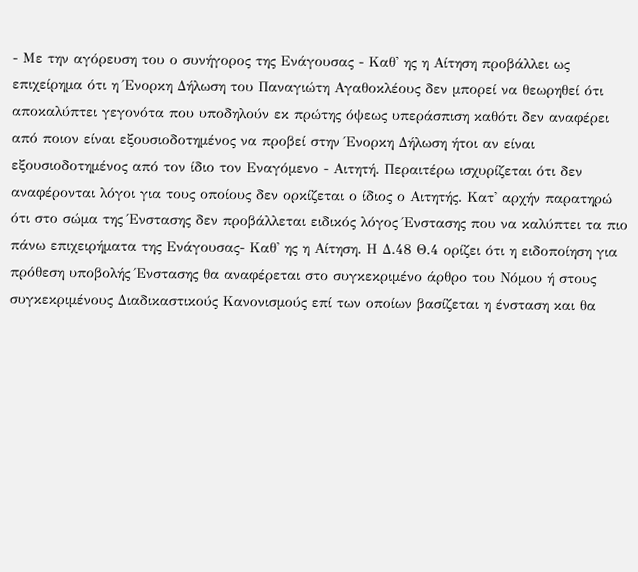- Με την αγόρευση του ο συνήγορος της Ενάγουσας - Καθ' ης η Αίτηση προβάλλει ως επιχείρημα ότι η Ένορκη Δήλωση του Παναγιώτη Αγαθοκλέους δεν μπορεί να θεωρηθεί ότι αποκαλύπτει γεγονότα που υποδηλούν εκ πρώτης όψεως υπεράσπιση καθότι δεν αναφέρει από ποιον είναι εξουσιοδοτημένος να προβεί στην Ένορκη Δήλωση ήτοι αν είναι εξουσιοδοτημένος από τον ίδιο τον Εναγόμενο - Αιτητή. Περαιτέρω ισχυρίζεται ότι δεν αναφέρονται λόγοι για τους οποίους δεν ορκίζεται ο ίδιος ο Αιτητής. Κατ' αρχήν παρατηρώ ότι στο σώμα της Ένστασης δεν προβάλλεται ειδικός λόγος Ένστασης που να καλύπτει τα πιο πάνω επιχειρήματα της Ενάγουσας- Καθ' ης η Αίτηση. Η Δ.48 Θ.4 ορίζει ότι η ειδοποίηση για πρόθεση υποβολής Ένστασης θα αναφέρεται στο συγκεκριμένο άρθρο του Νόμου ή στους συγκεκριμένους Διαδικαστικούς Κανονισμούς επί των οποίων βασίζεται η ένσταση και θα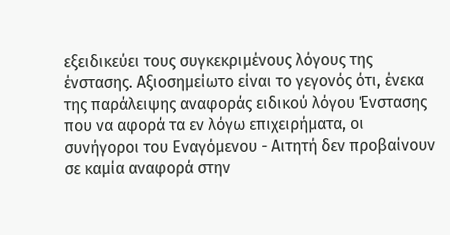εξειδικεύει τους συγκεκριμένους λόγους της ένστασης. Αξιοσημείωτο είναι το γεγονός ότι, ένεκα της παράλειψης αναφοράς ειδικού λόγου Ένστασης που να αφορά τα εν λόγω επιχειρήματα, οι συνήγοροι του Εναγόμενου - Αιτητή δεν προβαίνουν σε καμία αναφορά στην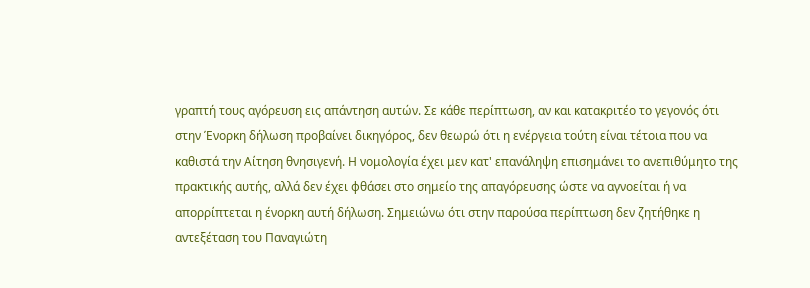γραπτή τους αγόρευση εις απάντηση αυτών. Σε κάθε περίπτωση, αν και κατακριτέο το γεγονός ότι στην Ένορκη δήλωση προβαίνει δικηγόρος, δεν θεωρώ ότι η ενέργεια τούτη είναι τέτοια που να καθιστά την Αίτηση θνησιγενή. Η νομολογία έχει μεν κατ' επανάληψη επισημάνει το ανεπιθύμητο της πρακτικής αυτής, αλλά δεν έχει φθάσει στο σημείο της απαγόρευσης ώστε να αγνοείται ή να απορρίπτεται η ένορκη αυτή δήλωση. Σημειώνω ότι στην παρούσα περίπτωση δεν ζητήθηκε η αντεξέταση του Παναγιώτη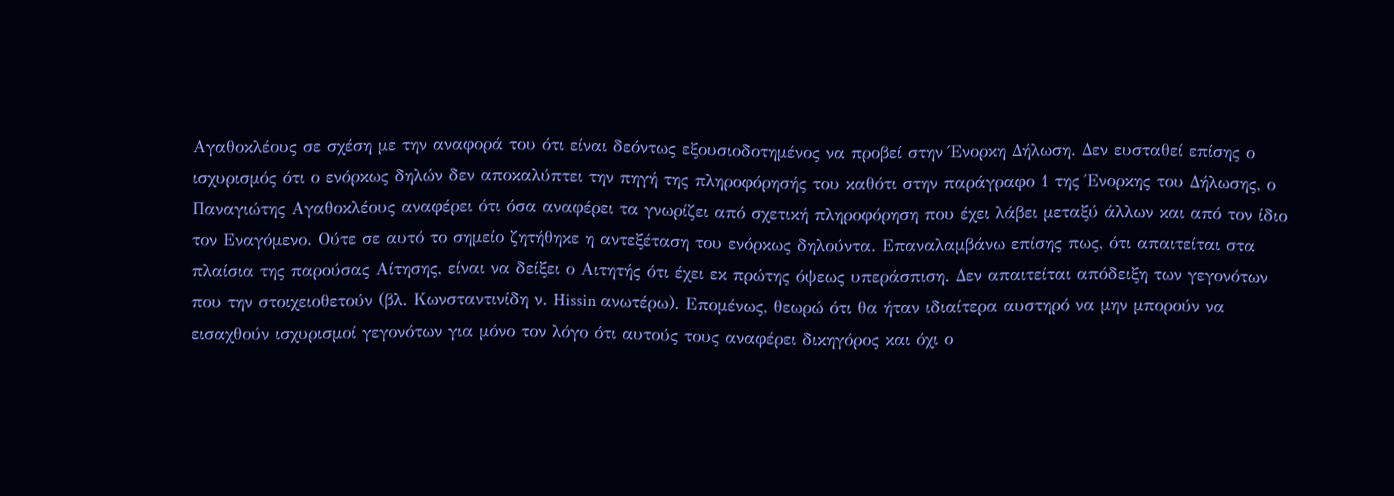Αγαθοκλέους σε σχέση με την αναφορά του ότι είναι δεόντως εξουσιοδοτημένος να προβεί στην Ένορκη Δήλωση. Δεν ευσταθεί επίσης ο ισχυρισμός ότι ο ενόρκως δηλών δεν αποκαλύπτει την πηγή της πληροφόρησής του καθότι στην παράγραφο 1 της Ένορκης του Δήλωσης, ο Παναγιώτης Αγαθοκλέους αναφέρει ότι όσα αναφέρει τα γνωρίζει από σχετική πληροφόρηση που έχει λάβει μεταξύ άλλων και από τον ίδιο τον Εναγόμενο. Ούτε σε αυτό το σημείο ζητήθηκε η αντεξέταση του ενόρκως δηλούντα. Επαναλαμβάνω επίσης πως, ότι απαιτείται στα πλαίσια της παρούσας Αίτησης, είναι να δείξει ο Αιτητής ότι έχει εκ πρώτης όψεως υπεράσπιση. Δεν απαιτείται απόδειξη των γεγονότων που την στοιχειοθετούν (βλ. Κωνσταντινίδη ν. Hissin ανωτέρω). Επομένως, θεωρώ ότι θα ήταν ιδιαίτερα αυστηρό να μην μπορούν να εισαχθούν ισχυρισμοί γεγονότων για μόνο τον λόγο ότι αυτούς τους αναφέρει δικηγόρος και όχι ο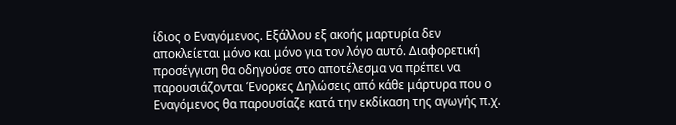ίδιος ο Εναγόμενος. Εξάλλου εξ ακοής μαρτυρία δεν αποκλείεται μόνο και μόνο για τον λόγο αυτό. Διαφορετική προσέγγιση θα οδηγούσε στο αποτέλεσμα να πρέπει να παρουσιάζονται Ένορκες Δηλώσεις από κάθε μάρτυρα που ο Εναγόμενος θα παρουσίαζε κατά την εκδίκαση της αγωγής π.χ.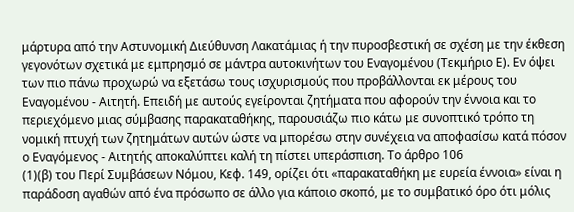μάρτυρα από την Αστυνομική Διεύθυνση Λακατάμιας ή την πυροσβεστική σε σχέση με την έκθεση γεγονότων σχετικά με εμπρησμό σε μάντρα αυτοκινήτων του Εναγομένου (Τεκμήριο Ε). Εν όψει των πιο πάνω προχωρώ να εξετάσω τους ισχυρισμούς που προβάλλονται εκ μέρους του Εναγομένου - Αιτητή. Επειδή με αυτούς εγείρονται ζητήματα που αφορούν την έννοια και το περιεχόμενο μιας σύμβασης παρακαταθήκης, παρουσιάζω πιο κάτω με συνοπτικό τρόπο τη νομική πτυχή των ζητημάτων αυτών ώστε να μπορέσω στην συνέχεια να αποφασίσω κατά πόσον ο Εναγόμενος - Αιτητής αποκαλύπτει καλή τη πίστει υπεράσπιση. Το άρθρο 106
(1)(β) του Περί Συμβάσεων Νόμου, Κεφ. 149, ορίζει ότι «παρακαταθήκη με ευρεία έννοια» είναι η παράδοση αγαθών από ένα πρόσωπο σε άλλο για κάποιο σκοπό, με το συμβατικό όρο ότι μόλις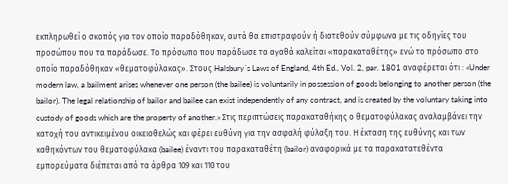εκπληρωθεί ο σκοπός για τον οποίο παραδόθηκαν, αυτά θα επιστραφούν ή διατεθούν σύμφωνα με τις οδηγίες του προσώπου που τα παράδωσε. Το πρόσωπο που παράδωσε τα αγαθά καλείται «παρακαταθέτης» ενώ το πρόσωπο στο οποίο παραδόθηκαν «θεματοφύλακας». Στους Halsbury´s Laws of England, 4th Ed., Vol. 2, par. 1801 αναφέρεται ότι : «Under modern law, a bailment arises whenever one person (the bailee) is voluntarily in possession of goods belonging to another person (the bailor). The legal relationship of bailor and bailee can exist independently of any contract, and is created by the voluntary taking into custody of goods which are the property of another.» Στις περιπτώσεις παρακαταθήκης ο θεματοφύλακας αναλαμβάνει την κατοχή του αντικειμένου οικειοθελώς και φέρει ευθύνη για την ασφαλή φύλαξη του. Η έκταση της ευθύνης και των καθηκόντων του θεματοφύλακα (bailee) έναντι του παρακαταθέτη (bailor) αναφορικά με τα παρακατατεθέντα εμπορεύματα διέπεται από τα άρθρα 109 και 110 του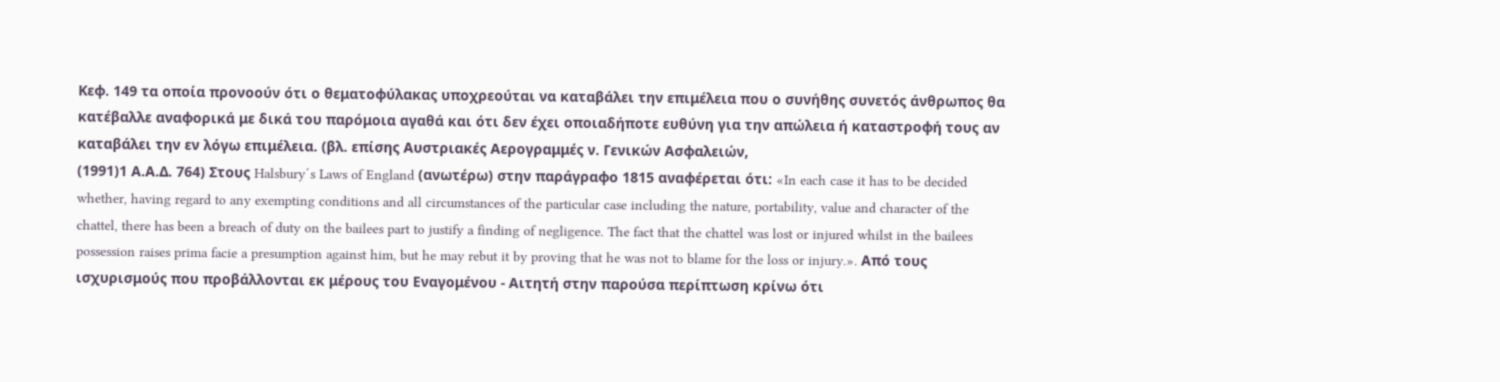Κεφ. 149 τα οποία προνοούν ότι ο θεματοφύλακας υποχρεούται να καταβάλει την επιμέλεια που ο συνήθης συνετός άνθρωπος θα κατέβαλλε αναφορικά με δικά του παρόμοια αγαθά και ότι δεν έχει οποιαδήποτε ευθύνη για την απώλεια ή καταστροφή τους αν καταβάλει την εν λόγω επιμέλεια. (βλ. επίσης Αυστριακές Αερογραμμές ν. Γενικών Ασφαλειών,
(1991)1 Α.Α.Δ. 764) Στους Halsbury´s Laws of England (ανωτέρω) στην παράγραφο 1815 αναφέρεται ότι: «In each case it has to be decided whether, having regard to any exempting conditions and all circumstances of the particular case including the nature, portability, value and character of the chattel, there has been a breach of duty on the bailees part to justify a finding of negligence. The fact that the chattel was lost or injured whilst in the bailees possession raises prima facie a presumption against him, but he may rebut it by proving that he was not to blame for the loss or injury.». Από τους ισχυρισμούς που προβάλλονται εκ μέρους του Εναγομένου - Αιτητή στην παρούσα περίπτωση κρίνω ότι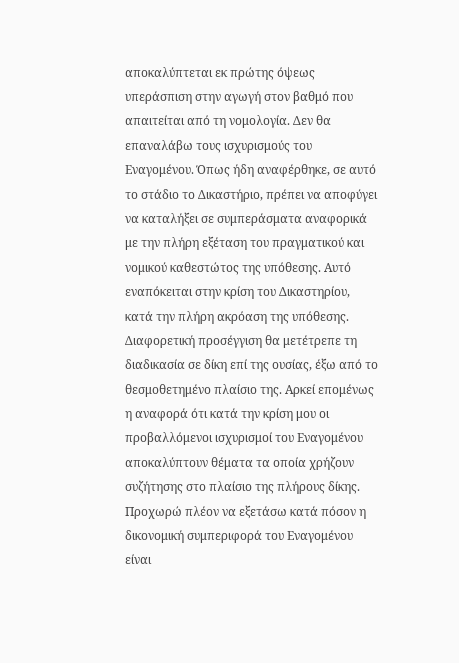αποκαλύπτεται εκ πρώτης όψεως υπεράσπιση στην αγωγή στον βαθμό που απαιτείται από τη νομολογία. Δεν θα επαναλάβω τους ισχυρισμούς του Εναγομένου. Όπως ήδη αναφέρθηκε, σε αυτό το στάδιο το Δικαστήριο, πρέπει να αποφύγει να καταλήξει σε συμπεράσματα αναφορικά με την πλήρη εξέταση του πραγματικού και νομικού καθεστώτος της υπόθεσης. Αυτό εναπόκειται στην κρίση του Δικαστηρίου, κατά την πλήρη ακρόαση της υπόθεσης. Διαφορετική προσέγγιση θα μετέτρεπε τη διαδικασία σε δίκη επί της ουσίας, έξω από το θεσμοθετημένο πλαίσιο της. Αρκεί επομένως η αναφορά ότι κατά την κρίση μου οι προβαλλόμενοι ισχυρισμοί του Εναγομένου αποκαλύπτουν θέματα τα οποία χρήζουν συζήτησης στο πλαίσιο της πλήρους δίκης. Προχωρώ πλέον να εξετάσω κατά πόσον η δικονομική συμπεριφορά του Εναγομένου είναι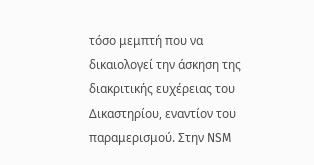τόσο μεμπτή που να δικαιολογεί την άσκηση της διακριτικής ευχέρειας του Δικαστηρίου, εναντίον του παραμερισμού. Στην NSM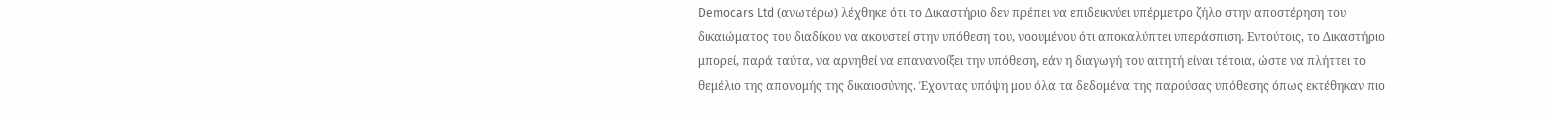Democars Ltd (ανωτέρω) λέχθηκε ότι το Δικαστήριο δεν πρέπει να επιδεικνύει υπέρμετρο ζήλο στην αποστέρηση του δικαιώματος του διαδίκου να ακουστεί στην υπόθεση του, νοουμένου ότι αποκαλύπτει υπεράσπιση. Εντούτοις, το Δικαστήριο μπορεί, παρά ταύτα, να αρνηθεί να επανανοίξει την υπόθεση, εάν η διαγωγή του αιτητή είναι τέτοια, ώστε να πλήττει το θεμέλιο της απονομής της δικαιοσύνης. Έχοντας υπόψη μου όλα τα δεδομένα της παρούσας υπόθεσης όπως εκτέθηκαν πιο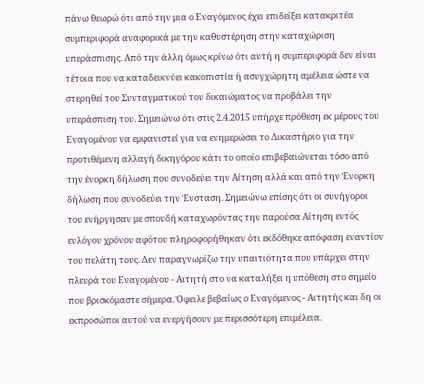πάνω θεωρώ ότι από την μια ο Εναγόμενος έχει επιδείξει κατακριτέα συμπεριφορά αναφορικά με την καθυστέρηση στην καταχώριση υπεράσπισης. Από την άλλη όμως κρίνω ότι αυτή η συμπεριφορά δεν είναι τέτοια που να καταδεικνύει κακοπιστία ή ασυγχώρητη αμέλεια ώστε να στερηθεί του Συνταγματικού του δικαιώματος να προβάλει την υπεράσπιση του. Σημειώνω ότι στις 2.4.2015 υπήρχε πρόθεση εκ μέρους του Εναγομένου να εμφανιστεί για να ενημερώσει το Δικαστήριο για την προτιθέμενη αλλαγή δικηγόρου κάτι το οποίο επιβεβαιώνεται τόσο από την ένορκη δήλωση που συνοδεύει την Αίτηση αλλά και από την Ένορκη δήλωση που συνοδεύει την Ένσταση. Σημειώνω επίσης ότι οι συνήγοροι του ενήργησαν με σπουδή καταχωρόντας την παρούσα Αίτηση εντός ευλόγου χρόνου αφότου πληροφορήθηκαν ότι εκδόθηκε απόφαση εναντίον του πελάτη τους. Δεν παραγνωρίζω την υπαιτιότητα που υπάρχει στην πλευρά του Εναγομένου - Αιτητή στο να καταλήξει η υπόθεση στο σημείο που βρισκόμαστε σήμερα. Όφειλε βεβαίως ο Εναγόμενος - Αιτητής και δη οι εκπροσώποι αυτού να ενεργήσουν με περισσότερη επιμέλεια.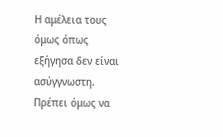Η αμέλεια τους όμως όπως εξήγησα δεν είναι ασύγγνωστη. Πρέπει όμως να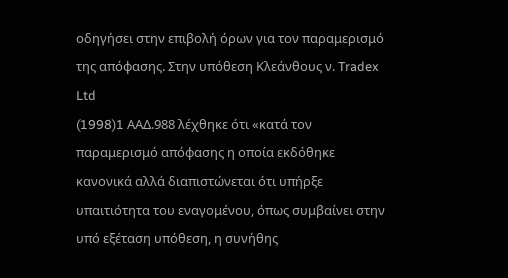οδηγήσει στην επιβολή όρων για τον παραμερισμό της απόφασης. Στην υπόθεση Κλεάνθους ν. Tradex Ltd
(1998)1 AAΔ.988 λέχθηκε ότι «κατά τον παραμερισμό απόφασης η οποία εκδόθηκε κανονικά αλλά διαπιστώνεται ότι υπήρξε υπαιτιότητα του εναγομένου, όπως συμβαίνει στην υπό εξέταση υπόθεση, η συνήθης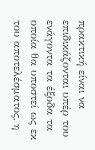πρακτική είναι να επιδικάζονται υπέρ του ενάγοντα τα έξοδα τα οποία θα υποστεί ως εκ του αποτελέσματος, η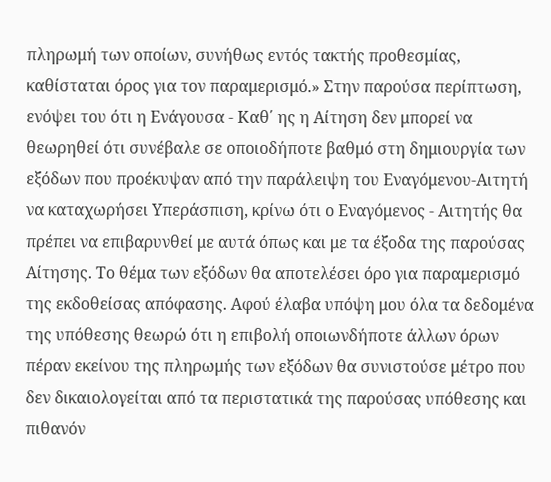πληρωμή των οποίων, συνήθως εντός τακτής προθεσμίας, καθίσταται όρος για τον παραμερισμό.» Στην παρούσα περίπτωση, ενόψει του ότι η Ενάγουσα - Καθ΄ ης η Αίτηση δεν μπορεί να θεωρηθεί ότι συνέβαλε σε οποιοδήποτε βαθμό στη δημιουργία των εξόδων που προέκυψαν από την παράλειψη του Εναγόμενου-Αιτητή να καταχωρήσει Υπεράσπιση, κρίνω ότι ο Εναγόμενος - Αιτητής θα πρέπει να επιβαρυνθεί με αυτά όπως και με τα έξοδα της παρούσας Αίτησης. Το θέμα των εξόδων θα αποτελέσει όρο για παραμερισμό της εκδοθείσας απόφασης. Αφού έλαβα υπόψη μου όλα τα δεδομένα της υπόθεσης θεωρώ ότι η επιβολή οποιωνδήποτε άλλων όρων πέραν εκείνου της πληρωμής των εξόδων θα συνιστούσε μέτρο που δεν δικαιολογείται από τα περιστατικά της παρούσας υπόθεσης και πιθανόν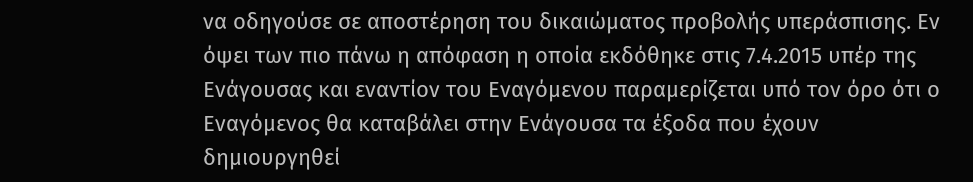να οδηγούσε σε αποστέρηση του δικαιώματος προβολής υπεράσπισης. Εν όψει των πιο πάνω η απόφαση η οποία εκδόθηκε στις 7.4.2015 υπέρ της Ενάγουσας και εναντίον του Εναγόμενου παραμερίζεται υπό τον όρο ότι ο Εναγόμενος θα καταβάλει στην Ενάγουσα τα έξοδα που έχουν δημιουργηθεί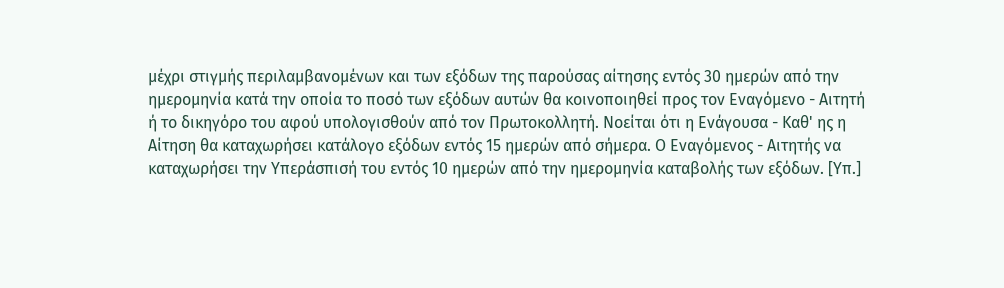μέχρι στιγμής περιλαμβανομένων και των εξόδων της παρούσας αίτησης εντός 30 ημερών από την ημερομηνία κατά την οποία το ποσό των εξόδων αυτών θα κοινοποιηθεί προς τον Εναγόμενο - Αιτητή ή το δικηγόρο του αφού υπολογισθούν από τον Πρωτοκολλητή. Νοείται ότι η Ενάγουσα - Καθ' ης η Αίτηση θα καταχωρήσει κατάλογο εξόδων εντός 15 ημερών από σήμερα. Ο Εναγόμενος - Αιτητής να καταχωρήσει την Υπεράσπισή του εντός 10 ημερών από την ημερομηνία καταβολής των εξόδων. [Υπ.]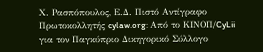Χ. Ρασπόπουλος, Ε.Δ. Πιστό Αντίγραφο Πρωτοκολλητής cylaw.org: Από το ΚΙΝOΠ/CyLii για τον Παγκύπριο Δικηγορικό Σύλλογο